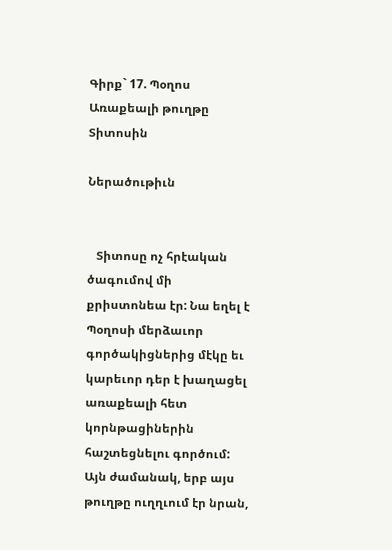Գիրք` 17. Պօղոս Առաքեալի թուղթը Տիտոսին

Ներածութիւն


   Տիտոսը ոչ հրէական ծագումով մի քրիստոնեա էր: Նա եղել է Պօղոսի մերձաւոր գործակիցներից մէկը եւ կարեւոր դեր է խաղացել առաքեալի հետ կորնթացիներին հաշտեցնելու գործում: Այն ժամանակ, երբ այս թուղթը ուղղւում էր նրան,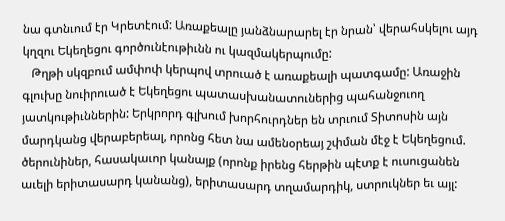նա գտնւում էր Կրետէում: Առաքեալը յանձնարարել էր նրան՝ վերահսկելու այդ կղզու Եկեղեցու գործունէութիւնն ու կազմակերպումը:
   Թղթի սկզբում ամփոփ կերպով տրուած է առաքեալի պատգամը: Առաջին գլուխը նուիրուած է Եկեղեցու պատասխանատուներից պահանջուող յատկութիւններին: Երկրորդ գլխում խորհուրդներ են տրւում Տիտոսին այն մարդկանց վերաբերեալ, որոնց հետ նա ամենօրեայ շփման մէջ է Եկեղեցում. ծերունիներ, հասակաւոր կանայք (որոնք իրենց հերթին պէտք է ուսուցանեն աւելի երիտասարդ կանանց), երիտասարդ տղամարդիկ, ստրուկներ եւ այլ: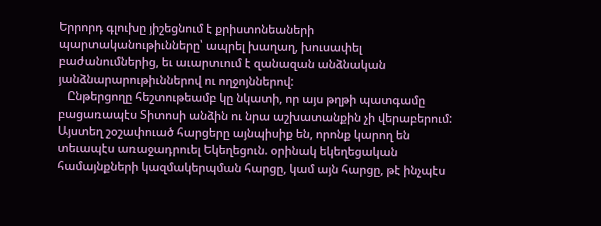Երրորդ գլուխը յիշեցնում է քրիստոնեաների պարտականութիւնները՝ ապրել խաղաղ, խուսափել բաժանումներից, եւ աւարտւում է զանազան անձնական յանձնարարութիւններով ու ողջոյններով:
   Ընթերցողը հեշտութեամբ կը նկատի, որ այս թղթի պատգամը բացառապէս Տիտոսի անձին ու նրա աշխատանքին չի վերաբերում: Այստեղ շօշափուած հարցերը այնպիսիք են, որոնք կարող են տեւապէս առաջադրուել Եկեղեցուն. օրինակ եկեղեցական համայնքների կազմակերպման հարցը, կամ այն հարցը, թէ ինչպէս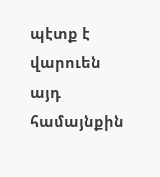պէտք է վարուեն այդ համայնքին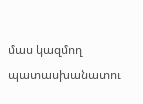մաս կազմող պատասխանատու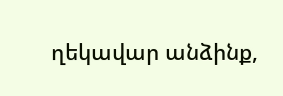ղեկավար անձինք,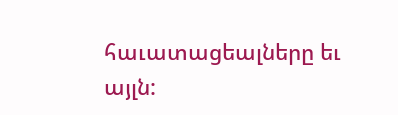հաւատացեալները եւ այլն: